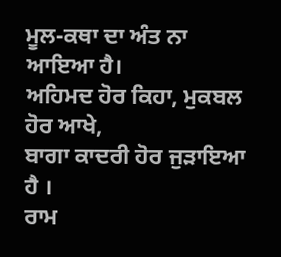ਮੂਲ-ਕਥਾ ਦਾ ਅੰਤ ਨਾ ਆਇਆ ਹੈ।
ਅਹਿਮਦ ਹੋਰ ਕਿਹਾ, ਮੁਕਬਲ ਹੋਰ ਆਖੇ,
ਬਾਗਾ ਕਾਦਰੀ ਹੋਰ ਜੁੜਾਇਆ ਹੈ ।
ਰਾਮ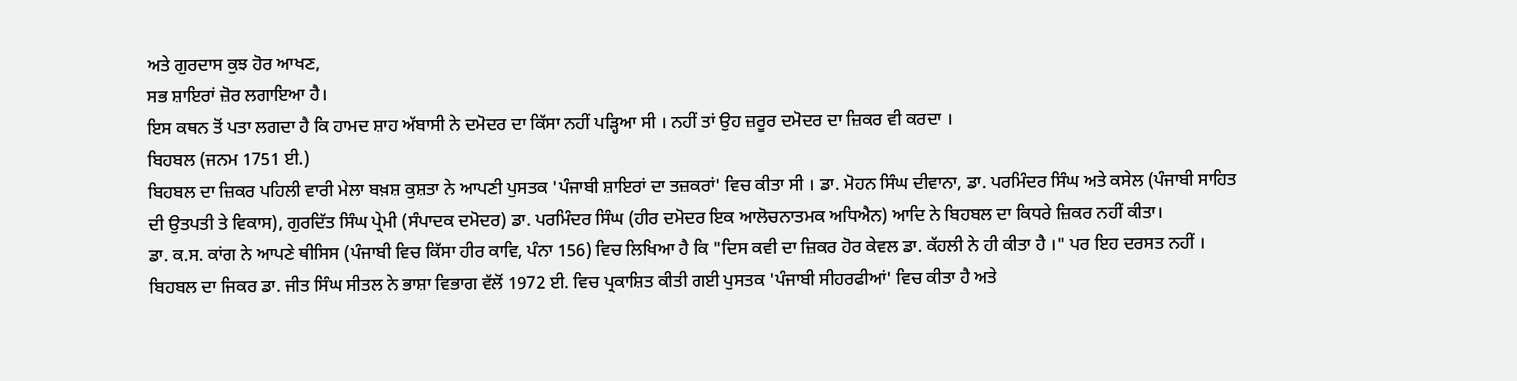ਅਤੇ ਗੁਰਦਾਸ ਕੁਝ ਹੋਰ ਆਖਣ,
ਸਭ ਸ਼ਾਇਰਾਂ ਜ਼ੋਰ ਲਗਾਇਆ ਹੈ।
ਇਸ ਕਥਨ ਤੋਂ ਪਤਾ ਲਗਦਾ ਹੈ ਕਿ ਹਾਮਦ ਸ਼ਾਹ ਅੱਬਾਸੀ ਨੇ ਦਮੋਦਰ ਦਾ ਕਿੱਸਾ ਨਹੀਂ ਪੜ੍ਹਿਆ ਸੀ । ਨਹੀਂ ਤਾਂ ਉਹ ਜ਼ਰੂਰ ਦਮੋਦਰ ਦਾ ਜ਼ਿਕਰ ਵੀ ਕਰਦਾ ।
ਬਿਹਬਲ (ਜਨਮ 1751 ਈ.)
ਬਿਹਬਲ ਦਾ ਜ਼ਿਕਰ ਪਹਿਲੀ ਵਾਰੀ ਮੇਲਾ ਬਖ਼ਸ਼ ਕੁਸ਼ਤਾ ਨੇ ਆਪਣੀ ਪੁਸਤਕ 'ਪੰਜਾਬੀ ਸ਼ਾਇਰਾਂ ਦਾ ਤਜ਼ਕਰਾਂ' ਵਿਚ ਕੀਤਾ ਸੀ । ਡਾ. ਮੋਹਨ ਸਿੰਘ ਦੀਵਾਨਾ, ਡਾ. ਪਰਮਿੰਦਰ ਸਿੰਘ ਅਤੇ ਕਸੇਲ (ਪੰਜਾਬੀ ਸਾਹਿਤ ਦੀ ਉਤਪਤੀ ਤੇ ਵਿਕਾਸ), ਗੁਰਦਿੱਤ ਸਿੰਘ ਪ੍ਰੇਮੀ (ਸੰਪਾਦਕ ਦਮੋਦਰ) ਡਾ. ਪਰਮਿੰਦਰ ਸਿੰਘ (ਹੀਰ ਦਮੋਦਰ ਇਕ ਆਲੋਚਨਾਤਮਕ ਅਧਿਐਨ) ਆਦਿ ਨੇ ਬਿਹਬਲ ਦਾ ਕਿਧਰੇ ਜ਼ਿਕਰ ਨਹੀਂ ਕੀਤਾ।
ਡਾ. ਕ.ਸ. ਕਾਂਗ ਨੇ ਆਪਣੇ ਥੀਸਿਸ (ਪੰਜਾਬੀ ਵਿਚ ਕਿੱਸਾ ਹੀਰ ਕਾਵਿ, ਪੰਨਾ 156) ਵਿਚ ਲਿਖਿਆ ਹੈ ਕਿ "ਦਿਸ ਕਵੀ ਦਾ ਜ਼ਿਕਰ ਹੋਰ ਕੇਵਲ ਡਾ. ਕੱਹਲੀ ਨੇ ਹੀ ਕੀਤਾ ਹੈ ।" ਪਰ ਇਹ ਦਰਸਤ ਨਹੀਂ । ਬਿਹਬਲ ਦਾ ਜਿਕਰ ਡਾ. ਜੀਤ ਸਿੰਘ ਸੀਤਲ ਨੇ ਭਾਸ਼ਾ ਵਿਭਾਗ ਵੱਲੋਂ 1972 ਈ. ਵਿਚ ਪ੍ਰਕਾਸ਼ਿਤ ਕੀਤੀ ਗਈ ਪੁਸਤਕ 'ਪੰਜਾਬੀ ਸੀਹਰਫੀਆਂ' ਵਿਚ ਕੀਤਾ ਹੈ ਅਤੇ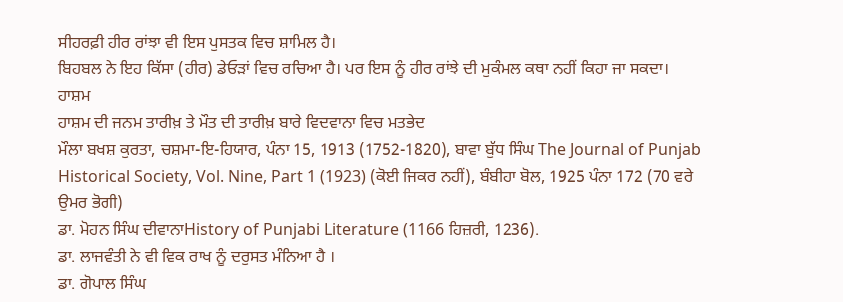ਸੀਹਰਫ਼ੀ ਹੀਰ ਰਾਂਝਾ ਵੀ ਇਸ ਪੁਸਤਕ ਵਿਚ ਸ਼ਾਮਿਲ ਹੈ।
ਬਿਹਬਲ ਨੇ ਇਹ ਕਿੱਸਾ (ਹੀਰ) ਡੇਓੜਾਂ ਵਿਚ ਰਚਿਆ ਹੈ। ਪਰ ਇਸ ਨੂੰ ਹੀਰ ਰਾਂਝੇ ਦੀ ਮੁਕੰਮਲ ਕਥਾ ਨਹੀਂ ਕਿਹਾ ਜਾ ਸਕਦਾ।
ਹਾਸ਼ਮ
ਹਾਸ਼ਮ ਦੀ ਜਨਮ ਤਾਰੀਖ਼ ਤੇ ਮੌਤ ਦੀ ਤਾਰੀਖ਼ ਬਾਰੇ ਵਿਦਵਾਨਾ ਵਿਚ ਮਤਭੇਦ
ਮੌਲਾ ਬਖਸ਼ ਕੁਰਤਾ, ਚਸ਼ਮਾ-ਇ-ਹਿਯਾਰ, ਪੰਨਾ 15, 1913 (1752-1820), ਬਾਵਾ ਬੁੱਧ ਸਿੰਘ The Journal of Punjab Historical Society, Vol. Nine, Part 1 (1923) (ਕੋਈ ਜਿਕਰ ਨਹੀਂ), ਬੰਬੀਹਾ ਬੋਲ, 1925 ਪੰਨਾ 172 (70 ਵਰੇ ਉਮਰ ਭੋਗੀ)
ਡਾ. ਮੋਹਨ ਸਿੰਘ ਦੀਵਾਨਾHistory of Punjabi Literature (1166 ਹਿਜ਼ਰੀ, 1236).
ਡਾ. ਲਾਜਵੰਤੀ ਨੇ ਵੀ ਵਿਕ ਰਾਖ ਨੂੰ ਦਰੁਸਤ ਮੰਨਿਆ ਹੈ ।
ਡਾ. ਗੋਪਾਲ ਸਿੰਘ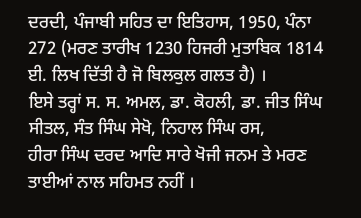ਦਰਦੀ, ਪੰਜਾਬੀ ਸਹਿਤ ਦਾ ਇਤਿਹਾਸ, 1950, ਪੰਨਾ 272 (ਮਰਣ ਤਾਰੀਖ 1230 ਹਿਜਰੀ ਮੁਤਾਬਿਕ 1814 ਈ. ਲਿਖ ਦਿੱਤੀ ਹੈ ਜੋ ਬਿਲਕੁਲ ਗਲਤ ਹੈ) ।
ਇਸੇ ਤਰ੍ਹਾਂ ਸ. ਸ. ਅਮਲ, ਡਾ. ਕੋਹਲੀ, ਡਾ. ਜੀਤ ਸਿੰਘ ਸੀਤਲ, ਸੰਤ ਸਿੰਘ ਸੇਖੋ, ਨਿਹਾਲ ਸਿੰਘ ਰਸ,
ਹੀਰਾ ਸਿੰਘ ਦਰਦ ਆਦਿ ਸਾਰੇ ਖੋਜੀ ਜਨਮ ਤੇ ਮਰਣ ਤਾਈਆਂ ਨਾਲ ਸਹਿਮਤ ਨਹੀਂ ।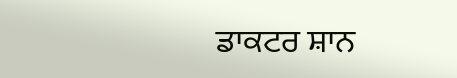ਡਾਕਟਰ ਸ਼ਾਨ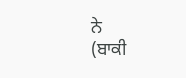ਨੇ
(ਬਾਕੀ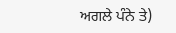ਅਗਲੇ ਪੰਨੇ ਤੇ)